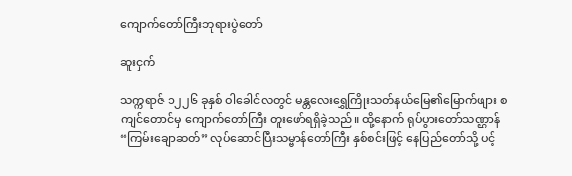ကျောက်တော်ကြီးဘုရားပွဲတော်

ဆူးငှက်

သက္ကရာဇ် ၁၂၂၆ ခုနှစ် ဝါခေါင်လတွင် မန္တလေးရွှေကြိုးသတ်နယ်မြေ၏မြောက်ဖျား စကျင်တောင်မှ ကျောက်တော်ကြီး တူးဖော်ရရှိခဲ့သည်။ ထို့နောက် ရုပ်ပွားတော်သဏ္ဌာန် “ကြမ်းချောဆတ်” လုပ်ဆောင်ပြီးသမ္ဗာန်တော်ကြီး နှစ်စင်းဖြင့် နေပြည်တော်သို့ ပင့်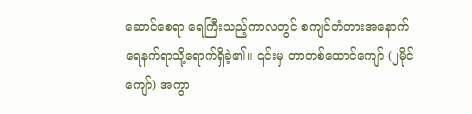ဆောင်စေရာ ရေကြီးသည့်ကာလတွင် စကျင်တံတားအနောက် ရေနက်ရာသို့ရောက်ရှိခဲ့၏။ ၎င်းမှ တာတစ်ထောင်ကျော် (၂မိုင်ကျော်) အကွာ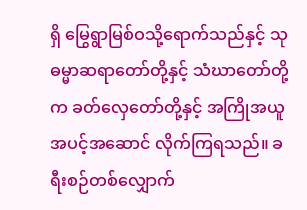ရှိ မြွေရွာမြစ်ဝသို့ရောက်သည်နှင့် သုဓမ္မာဆရာတော်တို့နှင့် သံဃာတော်တို့က ခတ်လှေတော်တို့နှင့် အကြိုအယူ အပင့်အဆောင် လိုက်ကြရသည်။ ခရီးစဉ်တစ်လျှောက်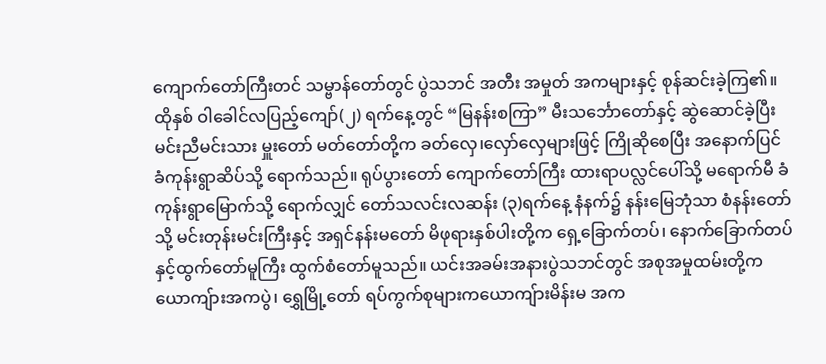ကျောက်တော်ကြီးတင် သမ္ဗာန်တော်တွင် ပွဲသဘင် အတီး အမှုတ် အကများနှင့် စုန်ဆင်းခဲ့ကြ၏။ ထိုနှစ် ဝါခေါင်လပြည့်ကျော်(၂) ရက်နေ့တွင် “မြနန်းစကြာ” မီးသင်္ဘောတော်နှင့် ဆွဲဆောင်ခဲ့ပြီးမင်းညီမင်းသား မှူးတော် မတ်တော်တို့က ခတ်လှေ၊လှော်လှေများဖြင့် ကြိုဆိုစေပြီး အနောက်ပြင် ခံကုန်းရွာဆိပ်သို့ ရောက်သည်။ ရုပ်ပွားတော် ကျောက်တော်ကြီး ထားရာပလ္လင်ပေါ်သို့ မရောက်မီ ခံကုန်းရွာမြောက်သို့ ရောက်လျှင် တော်သလင်းလဆန်း (၃)ရက်နေ့ နံနက်၌ နန်းမြေဘုံသာ စံနန်းတော်သို့ မင်းတုန်းမင်းကြီးနှင့် အရှင်နန်းမတော် မိဖုရားနှစ်ပါးတို့က ရှေ့ခြောက်တပ်၊ နောက်ခြောက်တပ်နှင့်ထွက်တော်မူကြီး ထွက်စံတော်မူသည်။ ယင်းအခမ်းအနားပွဲသဘင်တွင် အစုအမှုထမ်းတို့ကယောကျ်ားအကပွဲ၊ ရွှေမြို့တော် ရပ်ကွက်စုများကယောကျ်ားမိန်းမ အက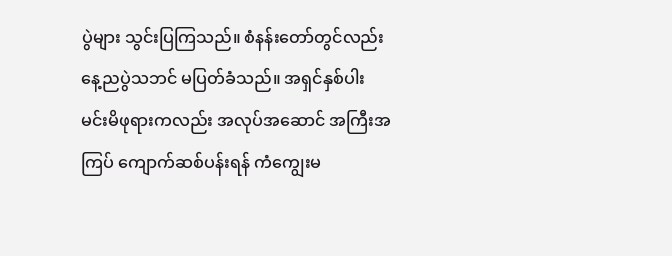ပွဲများ သွင်းပြကြသည်။ စံနန်းတော်တွင်လည်း နေ့ညပွဲသဘင် မပြတ်ခံသည်။ အရှင်နှစ်ပါး မင်းမိဖုရားကလည်း အလုပ်အဆောင် အကြီးအကြပ် ကျောက်ဆစ်ပန်းရန် ကံကျွေးမ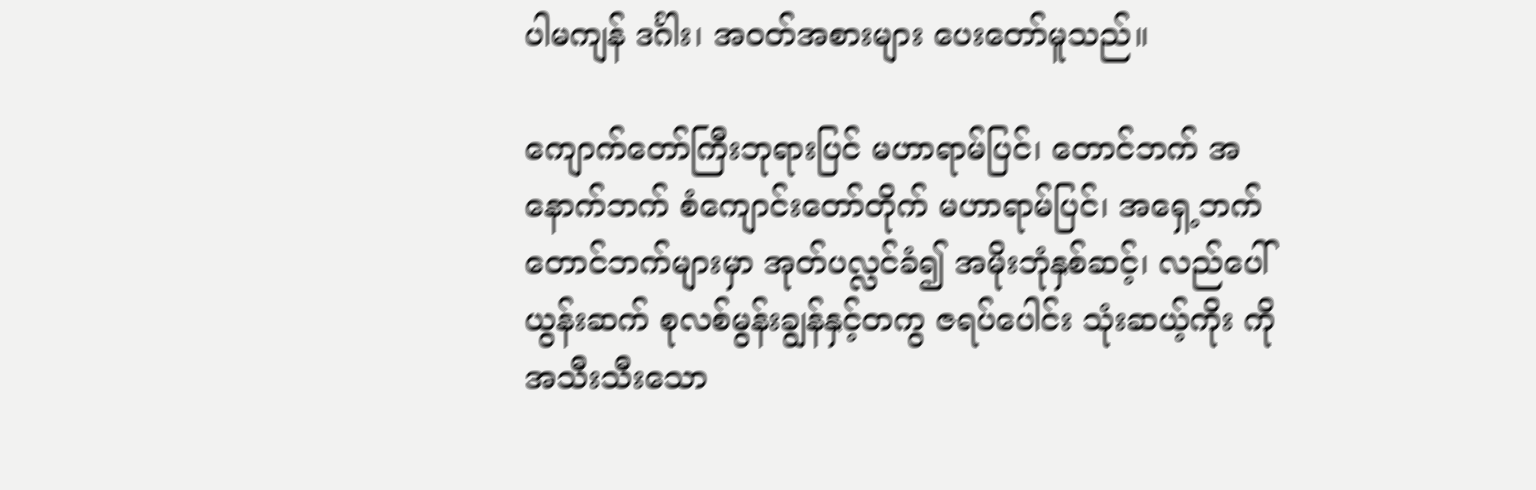ပါမကျန် ဒင်္ဂါး၊ အဝတ်အစားများ ပေးတော်မူသည်။

ကျောက်တော်ကြီးဘုရားပြင် မဟာရာမ်ပြင်၊ တောင်ဘက် အနောက်ဘက် စံကျောင်းတော်တိုက် မဟာရာမ်ပြင်၊ အရှေ့ဘက် တောင်ဘက်များမှာ အုတ်ပလ္လင်ခံ၍ အမိုးဘုံနှစ်ဆင့်၊ လည်ပေါ် ယွန်းဆက် စုလစ်မွန်းချွန်နှင့်တကွ ဇရပ်ပေါင်း သုံးဆယ့်ကိုး ကို အသီးသီးသော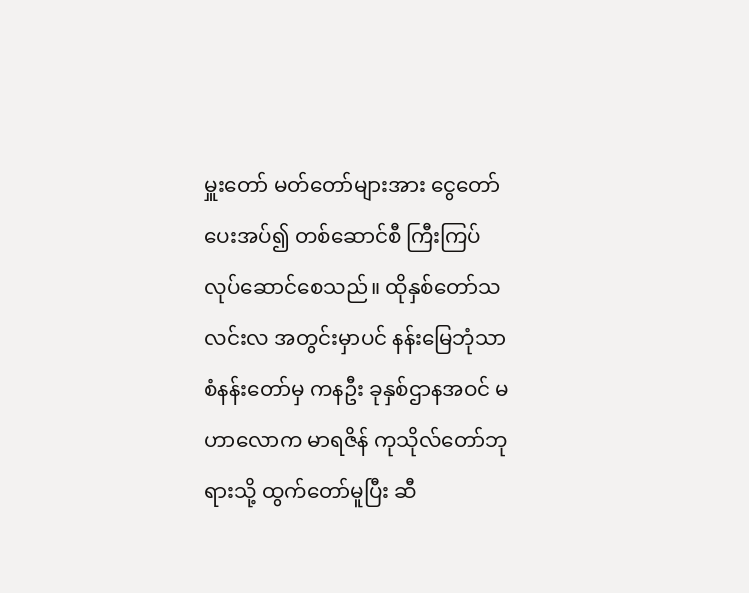မှူးတော် မတ်တော်များအား ငွေတော်ပေးအပ်၍ တစ်ဆောင်စီ ကြီးကြပ် လုပ်ဆောင်စေသည်။ ထိုနှစ်တော်သလင်းလ အတွင်းမှာပင် နန်းမြေဘုံသာ စံနန်းတော်မှ ကနဦး ခုနှစ်ဌာနအဝင် မဟာလောက မာရဇိန် ကုသိုလ်တော်ဘုရားသို့ ထွက်တော်မူပြီး ဆီ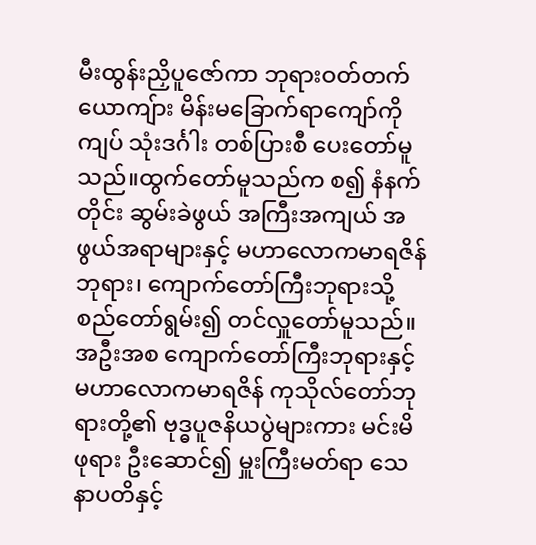မီးထွန်းညှိပူဇော်ကာ ဘုရားဝတ်တက် ယောကျ်ား မိန်းမခြောက်ရာကျော်ကို ကျပ် သုံးဒင်္ဂါး တစ်ပြားစီ ပေးတော်မူသည်။ထွက်တော်မူသည်က စ၍ နံနက်တိုင်း ဆွမ်းခဲဖွယ် အကြီးအကျယ် အဖွယ်အရာများနှင့် မဟာလောကမာရဇိန်ဘုရား၊ ကျောက်တော်ကြီးဘုရားသို့ စည်တော်ရွမ်း၍ တင်လှူတော်မူသည်။ အဦးအစ ကျောက်တော်ကြီးဘုရားနှင့် မဟာလောကမာရဇိန် ကုသိုလ်တော်ဘုရားတို့၏ ဗုဒ္ဓပူဇနိယပွဲများကား မင်းမိဖုရား ဦးဆောင်၍ မှူးကြီးမတ်ရာ သေနာပတိနှင့်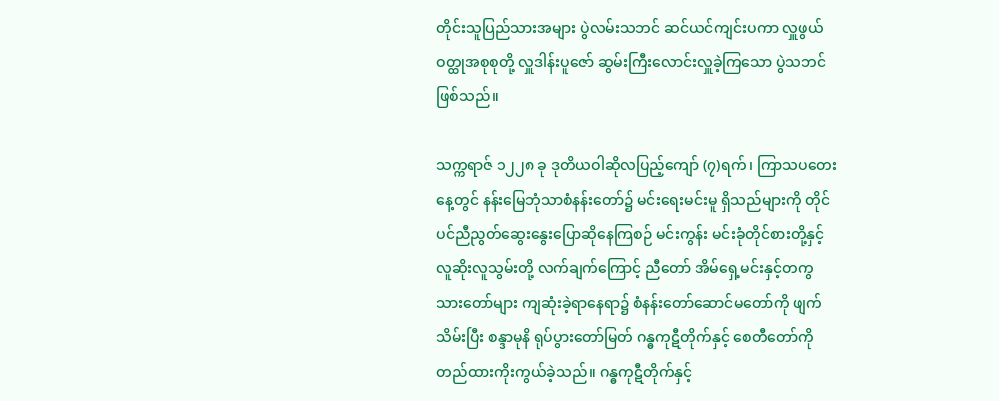တိုင်းသူပြည်သားအများ ပွဲလမ်းသဘင် ဆင်ယင်ကျင်းပကာ လှူဖွယ် ဝတ္ထုအစုစုတို့ လှူဒါန်းပူဇော် ဆွမ်းကြီးလောင်းလှူခဲ့ကြသော ပွဲသဘင်ဖြစ်သည်။

သက္ကရာဇ် ၁၂၂၈ ခု ဒုတိယဝါဆိုလပြည့်ကျော် (၇)ရက်၊ ကြာသပတေးနေ့တွင် နန်းမြေဘုံသာစံနန်းတော်၌ မင်းရေးမင်းမူ ရှိသည်များကို တိုင်ပင်ညီညွတ်ဆွေးနွေးပြောဆိုနေကြစဉ် မင်းကွန်း မင်းခုံတိုင်စားတို့နှင့် လူဆိုးလူသွမ်းတို့ လက်ချက်ကြောင့် ညီတော် အိမ်ရှေ့မင်းနှင့်တကွ သားတော်များ ကျဆုံးခဲ့ရာနေရာ၌ စံနန်းတော်ဆောင်မတော်ကို ဖျက်သိမ်းပြီး စန္ဒာမုနိ ရုပ်ပွားတော်မြတ် ဂန္ဓကုဋီတိုက်နှင့် စေတီတော်ကို တည်ထားကိုးကွယ်ခဲ့သည်။ ဂန္ဓကုဋီတိုက်နှင့်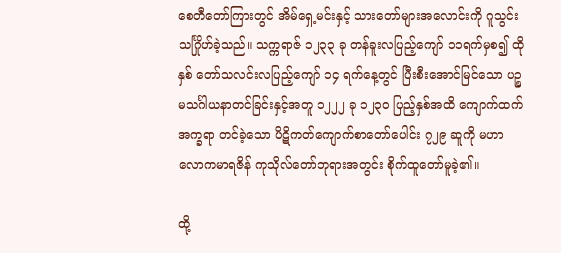စေတီတော်ကြားတွင် အိမ်ရှေ့မင်းနှင့် သားတော်များအလောင်းကို ဂူသွင်းသင်္ဂြိုဟ်ခဲ့သည်။ သက္ကရာဇ် ၁၂၃၃ ခု တန်ခူးလပြည့်ကျော် ၁၁ရက်မှစ၍ ထိုနှစ် တော်သလင်းလပြည့်ကျော် ၁၄ ရက်နေ့တွင် ပြီးစီးအောင်မြင်သော ပဉ္စမသင်္ဂါယနာတင်ခြင်းနှင့်အတူ ၁၂၂၂ ခု ၁၂၃၀ ပြည့်နှစ်အထိ ကျောက်ထက်အက္ခရာ တင်ခဲ့သော ပိဋိကတ်ကျောက်စာတော်ပေါင်း ၇၂၉ ဆူကို မဟာလောကမာရဇိန် ကုသိုလ်တော်ဘုရားအတွင်း စိုက်ထူတော်မူခဲ့၏။

ထို့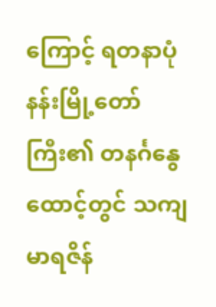ကြောင့် ရတနာပုံနန်းမြို့တော်ကြီး၏ တနင်္ဂနွေထောင့်တွင် သကျမာရဇိန်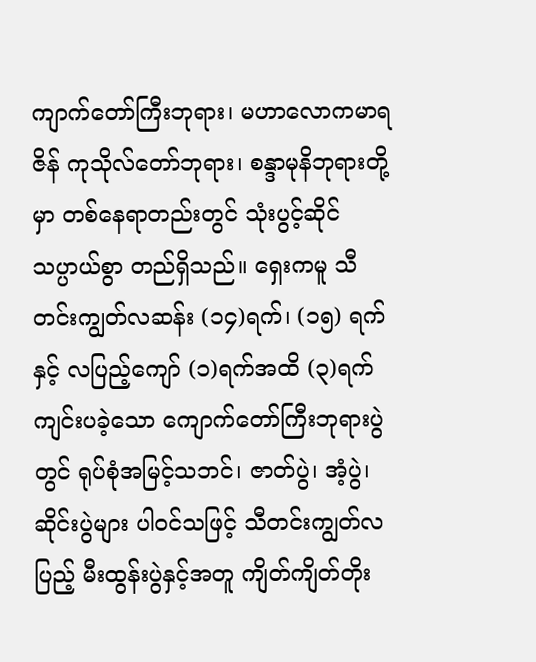ကျာက်တော်ကြီးဘုရား၊ မဟာလောကမာရဇိန် ကုသိုလ်တော်ဘုရား၊ စန္ဒာမုနိဘုရားတို့မှာ တစ်နေရာတည်းတွင် သုံးပွင့်ဆိုင် သပ္ပာယ်စွာ တည်ရှိသည်။ ရှေးကမူ သီတင်းကျွတ်လဆန်း (၁၄)ရက်၊ (၁၅) ရက် နှင့် လပြည့်ကျော် (၁)ရက်အထိ (၃)ရက် ကျင်းပခဲ့သော ကျောက်တော်ကြီးဘုရားပွဲတွင် ရုပ်စုံအမြင့်သဘင်၊ ဇာတ်ပွဲ၊ အံ့ပွဲ၊ ဆိုင်းပွဲများ ပါဝင်သဖြင့် သီတင်းကျွတ်လပြည့် မီးထွန်းပွဲနှင့်အတူ ကျိတ်ကျိတ်တိုး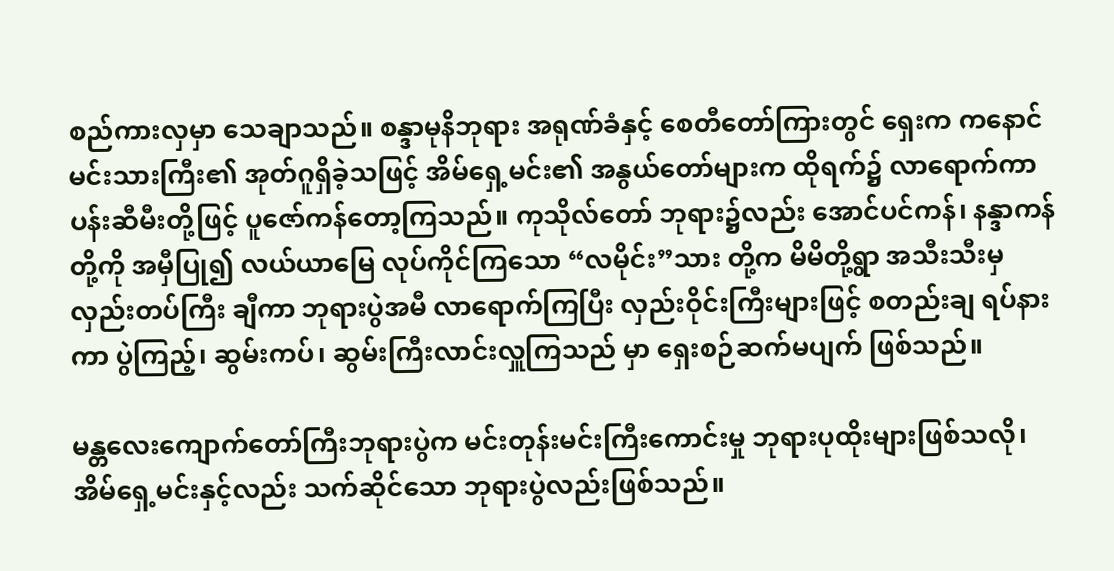စည်ကားလှမှာ သေချာသည်။ စန္ဒာမုနိဘုရား အရုဏ်ခံနှင့် စေတီတော်ကြားတွင် ရှေးက ကနောင်မင်းသားကြီး၏ အုတ်ဂူရှိခဲ့သဖြင့် အိမ်ရှေ့မင်း၏ အနွယ်တော်များက ထိုရက်၌ လာရောက်ကာ ပန်းဆီမီးတို့ဖြင့် ပူဇော်ကန်တော့ကြသည်။ ကုသိုလ်တော် ဘုရား၌လည်း အောင်ပင်ကန်၊ နန္ဒာကန်တို့ကို အမှီပြု၍ လယ်ယာမြေ လုပ်ကိုင်ကြသော “လမိုင်း”သား တို့က မိမိတို့ရွာ အသီးသီးမှ လှည်းတပ်ကြီး ချီကာ ဘုရားပွဲအမီ လာရောက်ကြပြီး လှည်းဝိုင်းကြီးများဖြင့် စတည်းချ ရပ်နားကာ ပွဲကြည့်၊ ဆွမ်းကပ်၊ ဆွမ်းကြီးလာင်းလှူကြသည် မှာ ရှေးစဉ်ဆက်မပျက် ဖြစ်သည်။

မန္တလေးကျောက်တော်ကြီးဘုရားပွဲက မင်းတုန်းမင်းကြီးကောင်းမှု ဘုရားပုထိုးများဖြစ်သလို၊ အိမ်ရှေ့မင်းနှင့်လည်း သက်ဆိုင်သော ဘုရားပွဲလည်းဖြစ်သည်။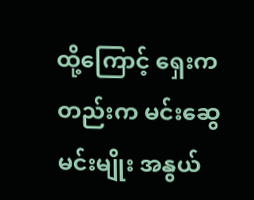ထို့ကြောင့် ရှေးကတည်းက မင်းဆွေမင်းမျိုး အနွယ်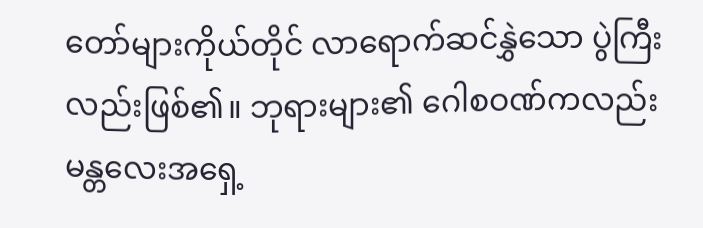တော်များကိုယ်တိုင် လာရောက်ဆင်နွှဲသော ပွဲကြီးလည်းဖြစ်၏။ ဘုရားများ၏ ဂေါစဝဏ်ကလည်း မန္တလေးအရှေ့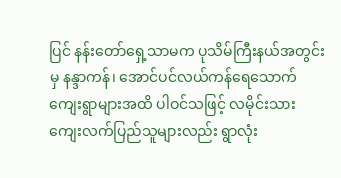ပြင် နန်းတော်ရှေ့သာမက ပုသိမ်ကြီးနယ်အတွင်းမှ နန္ဒာကန်၊ အောင်ပင်လယ်ကန်ရေသောက် ကျေးရွာများအထိ ပါဝင်သဖြင့် လမိုင်းသား ကျေးလက်ပြည်သူများလည်း ရွာလုံး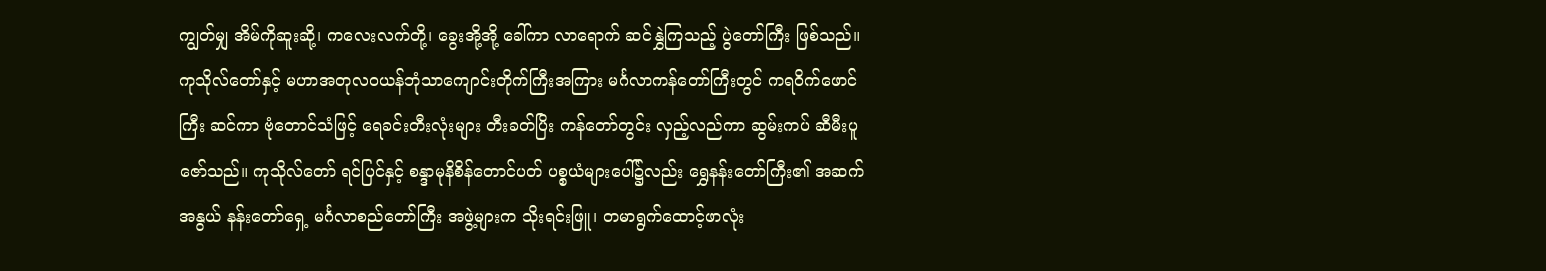ကျွတ်မျှ အိမ်ကိုဆူးဆို့၊ ကလေးလက်တို့၊ ခွေးအို့အို့ ခေါ်ကာ လာရောက် ဆင်နွှဲကြသည့် ပွဲတော်ကြီး ဖြစ်သည်။ကုသိုလ်တော်နှင့် မဟာအတုလဝယန်ဘုံသာကျောင်းတိုက်ကြီးအကြား မင်္ဂလာကန်တော်ကြီးတွင် ကရဝိက်ဖောင်ကြီး ဆင်ကာ ဗုံတောင်သံဖြင့် ရေခင်းတီးလုံးများ တီးခတ်ပြိး ကန်တော်တွင်း လှည့်လည်ကာ ဆွမ်းကပ် ဆီမီးပူဇော်သည်။ ကုသိုလ်တော် ရင်ပြင်နှင့် စန္ဒာမုနိစိန်တောင်ပတ် ပစ္စယံများပေါ်၌လည်း ရွှေနန်းတော်ကြီး၏ အဆက်အနွယ် နန်းတော်ရှေ့ မင်္ဂလာစည်တော်ကြီး အဖွဲ့များက သိုးရင်းဖြူ၊ တမာရွက်ထောင့်ဖာလုံး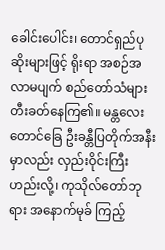ခေါင်းပေါင်း၊ တောင်ရှည်ပုဆိုးများဖြင့် ရိုးရာ အစဉ်အလာမပျက် စည်တော်သံများ တီးခတ်နေကြ၏။ မန္တလေးတောင်ခြေ ဦးခန္တီပြတိုက်အနီးမှာလည်း လှည်းဝိုင်းကြီး ဟည်းလို့၊ ကုသိုလ်တော်ဘုရား အနောက်မုခ် ကြည့်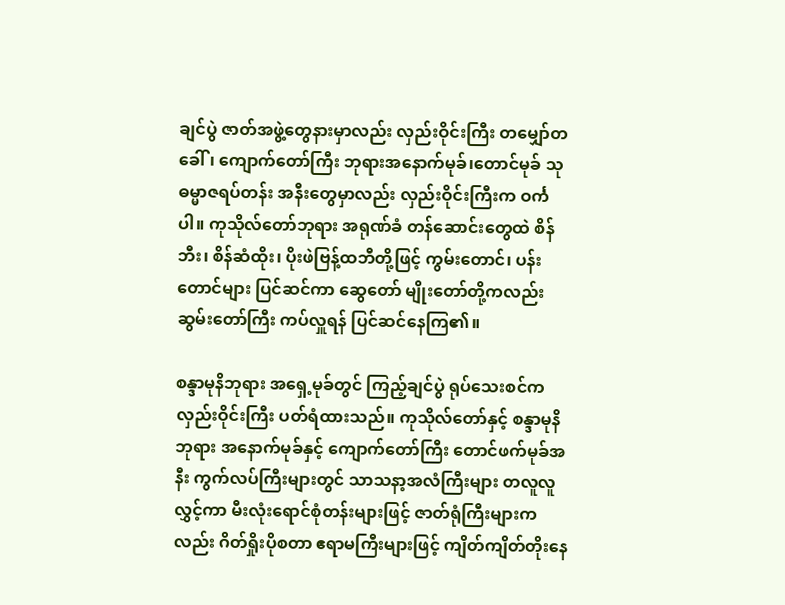ချင်ပွဲ ဇာတ်အဖွဲ့တွေနားမှာလည်း လှည်းဝိုင်းကြီး တမျှော်တခေါ်၊ ကျောက်တော်ကြီး ဘုရားအနောက်မုခ်၊တောင်မုခ် သုဓမ္မာဇရပ်တန်း အနီးတွေမှာလည်း လှည်းဝိုင်းကြီးက ဝင်္ကပါ။ ကုသိုလ်တော်ဘုရား အရုဏ်ခံ တန်ဆောင်းတွေထဲ စိန်ဘီး၊ စိန်ဆံထိုး၊ ပိုးဖဲဗြန့်ထဘီတို့ဖြင့် ကွမ်းတောင်၊ ပန်းတောင်များ ပြင်ဆင်ကာ ဆွေတော် မျိုးတော်တို့ကလည်း ဆွမ်းတော်ကြီး ကပ်လှူရန် ပြင်ဆင်နေကြ၏။

စန္ဒာမုနိဘုရား အရှေ့မုခ်တွင် ကြည့်ချင်ပွဲ ရုပ်သေးစင်က လှည်းဝိုင်းကြီး ပတ်ရံထားသည်။ ကုသိုလ်တော်နှင့် စန္ဒာမုနိဘုရား အနောက်မုခ်နှင့် ကျောက်တော်ကြီး တောင်ဖက်မုခ်အနီး ကွက်လပ်ကြီးများတွင် သာသနာ့အလံကြီးများ တလူလူလွှင့်ကာ မီးလုံးရောင်စုံတန်းများဖြင့် ဇာတ်ရုံကြီးများကလည်း ဂိတ်ရှိုးပိုစတာ ဧရာမကြီးများဖြင့် ကျိတ်ကျိတ်တိုးနေ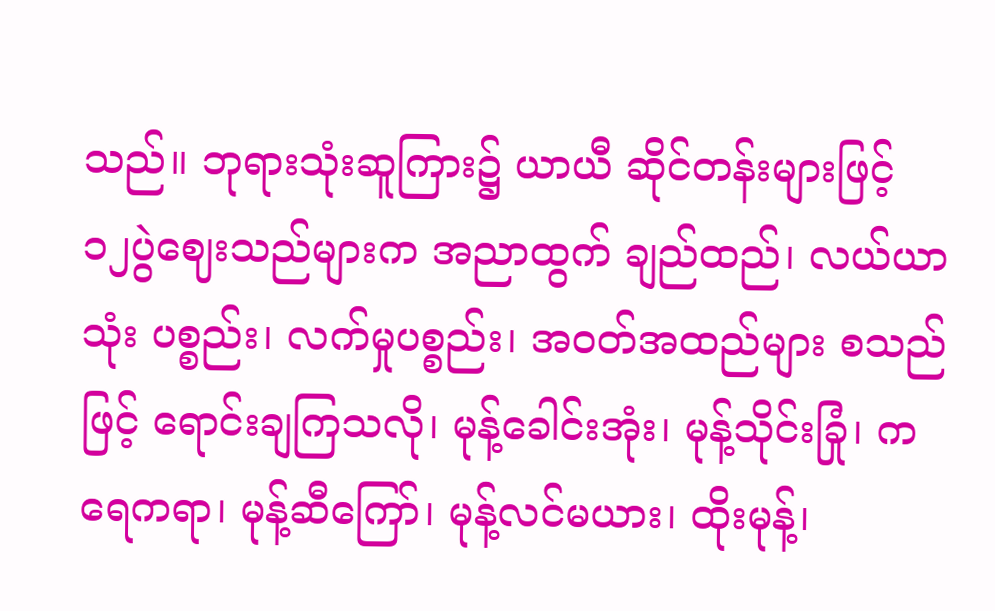သည်။ ဘုရားသုံးဆူကြား၌ ယာယီ ဆိုင်တန်းများဖြင့် ၁၂ပွဲဈေးသည်များက အညာထွက် ချည်ထည်၊ လယ်ယာသုံး ပစ္စည်း၊ လက်မှုပစ္စည်း၊ အဝတ်အထည်များ စသည်ဖြင့် ရောင်းချကြသလို၊ မုန့်ခေါင်းအုံး၊ မုန့်သိုင်းခြုံ၊ ကရေကရာ၊ မုန့်ဆီကြော်၊ မုန့်လင်မယား၊ ထိုးမုန့်၊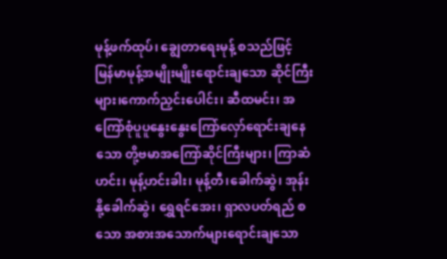မုန့်ဖက်ထုပ်၊ ချွေတာရေးမုန့် စသည်ဖြင့် မြန်မာမုန့်အမျိုးမျိုးရောင်းချသော ဆိုင်ကြီးများ၊ကောက်ညှင်းပေါင်း၊ ဆီထမင်း၊ အကြော်စုံပူပူနွေးနွေးကြော်လှော်ရောင်းချနေသော တို့ဗမာအကြော်ဆိုင်ကြီးများ၊ ကြာဆံဟင်း၊ မုန့်ဟင်းခါး၊ မုန့်တီ၊ခေါက်ဆွဲ၊ အုန်းနို့ခေါက်ဆွဲ၊ ရွှေရင်အေး၊ ရှာလပတ်ရည် စသော အစားအသောက်များရောင်းချသော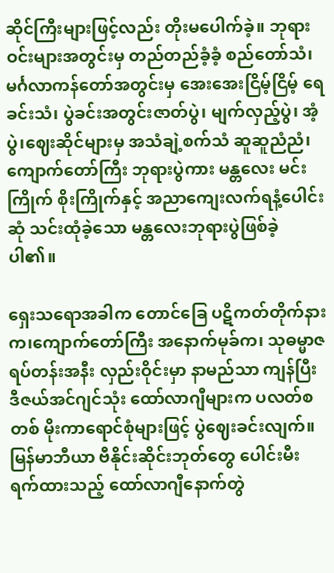ဆိုင်ကြီးများဖြင့်လည်း တိုးမပေါက်ခဲ့။ ဘုရားဝင်းများအတွင်းမှ တည်တည်ခံ့ခံ့ စည်တော်သံ၊ မင်္ဂလာကန်တော်အတွင်းမှ အေးအေးငြိမ့်ငြိမ့် ရေခင်းသံ၊ ပွဲခင်းအတွင်းဇာတ်ပွဲ၊ မျက်လှည့်ပွဲ၊ အံ့ပွဲ၊ဈေးဆိုင်များမှ အသံချဲ့စက်သံ ဆူဆူညံညံ၊ကျောက်တော်ကြီး ဘုရားပွဲကား မန္တလေး မင်းကြိုက် စိုးကြိုက်နှင့် အညာကျေးလက်ရနံ့ပေါင်းဆုံ သင်းထုံခဲ့သော မန္တလေးဘုရားပွဲဖြစ်ခဲ့ပါ၏။

ရှေးသရောအခါက တောင်ခြေ ပဋိကတ်တိုက်နားက၊ကျောက်တော်ကြီး အနောက်မုခ်က၊ သုဓမ္မာဇရပ်တန်းအနီး လှည်းဝိုင်းမှာ နာမည်သာ ကျန်ပြီး ဒီဇယ်အင်ဂျင်သုံး ထော်လာဂျီများက ပလတ်စတစ် မိုးကာရောင်စုံများဖြင့် ပွဲဈေးခင်းလျက်။ မြန်မာဘီယာ ဗီနိုင်းဆိုင်းဘုတ်တွေ ပေါင်းမီးရက်ထားသည့် ထော်လာဂျီနောက်တွဲ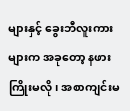များနှင့် ခွေးဘီလူးကားများက အခုတော့ နဖားကြိုးမလို၊ အစာကျင်းမ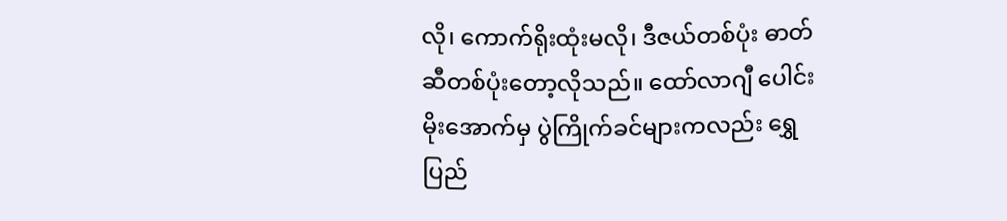လို၊ ကောက်ရိုးထုံးမလို၊ ဒီဇယ်တစ်ပုံး ဓာတ်ဆီတစ်ပုံးတော့လိုသည်။ ထော်လာဂျီ ပေါင်းမိုးအောက်မှ ပွဲကြိုက်ခင်များကလည်း ရွှေပြည်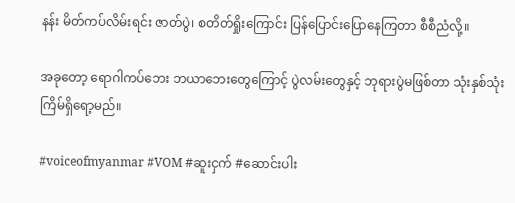နန်း မိတ်ကပ်လိမ်းရင်း ဇာတ်ပွဲ၊ စတိတ်ရှိုးကြောင်း ပြန်ပြောင်းပြောနေကြတာ စီစီညံလို့။

အခုတော့ ရောဂါကပ်ဘေး ဘယာဘေးတွေကြောင့် ပွဲလမ်းတွေနှင့် ဘုရားပွဲမဖြစ်တာ သုံးနှစ်သုံးကြိမ်ရှိရော့မည်။

#voiceofmyanmar #VOM #ဆူးငှက် #ဆောင်းပါး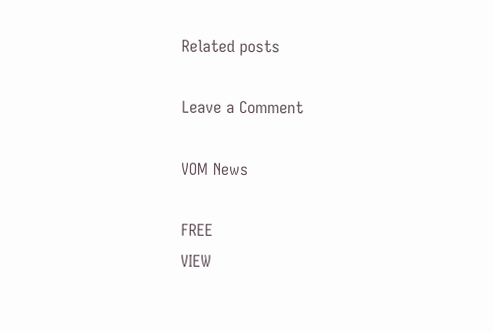Related posts

Leave a Comment

VOM News

FREE
VIEW